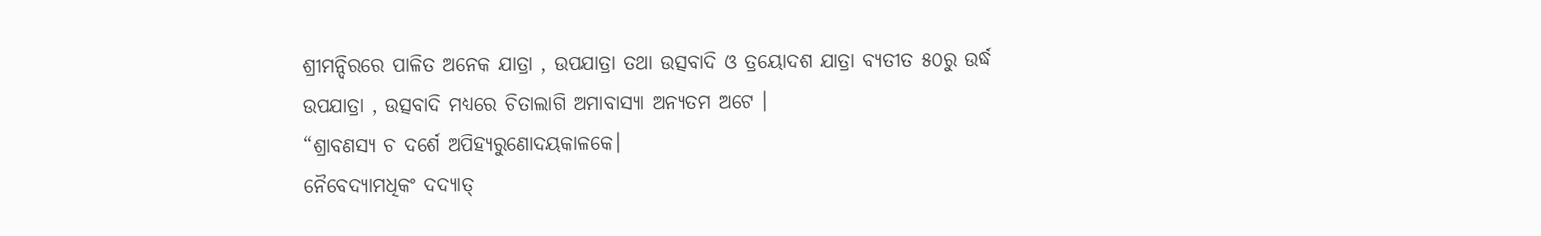ଶ୍ରୀମନ୍ଦିରରେ ପାଳିତ ଅନେକ ଯାତ୍ରା , ଉପଯାତ୍ରା ତଥା ଉତ୍ସବାଦି ଓ ତ୍ରୟୋଦଶ ଯାତ୍ରା ବ୍ୟତୀତ ୫୦ରୁ ଉର୍ଦ୍ଧ ଉପଯାତ୍ରା , ଉତ୍ସବାଦି ମଧ୍ୟରେ ଚିତାଲାଗି ଅମାବାସ୍ୟା ଅନ୍ୟତମ ଅଟେ ।
“ଶ୍ରାବଣସ୍ୟ ଚ ଦର୍ଶେ ଅପିହ୍ୟରୁଣୋଦୟକାଳକେ।
ନୈବେଦ୍ୟାମଧିକଂ ଦଦ୍ୟାତ୍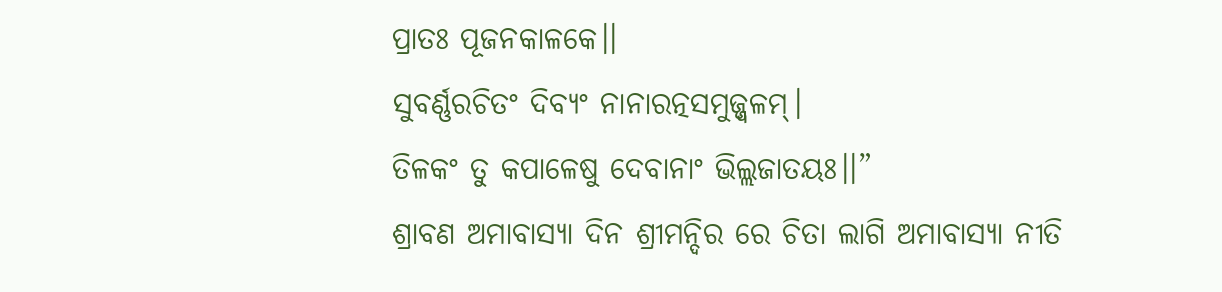ପ୍ରାତଃ ପୂଜନକାଳକେ।।
ସୁବର୍ଣ୍ଣରଚିତଂ ଦିବ୍ୟଂ ନାନାରତ୍ନସମୁଜ୍ଜ୍ଵଳମ୍।
ତିଳକଂ ତୁ କପାଳେଷୁ ଦେବାନାଂ ଭିଲ୍ଲଜାତୟଃ।।”
ଶ୍ରାବଣ ଅମାବାସ୍ୟା ଦିନ ଶ୍ରୀମନ୍ଦିର ରେ ଚିତା ଲାଗି ଅମାବାସ୍ୟା ନୀତି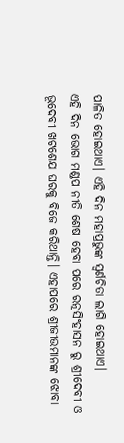ପାଳିତ ହୋଇଥାଏ। ଏହି ଦିନ ମହାପ୍ରଭୁଙ୍କ ସ୍ଵର୍ଣଚିତା ଲାଗି ହୋଇଥାଏ।
ଏହି ଦିନ ଭୋଗ ମଣ୍ଡପ ନୀତି ଶେଷ ହେବା ପରେ ରତ୍ନସିଂହାସନ ରୁ ଶ୍ରୀଦେବୀ ଓ ଭୂଦେବୀ ଖଟଶେଯ ଘରକୁ ବିଜେ କରିଥାନ୍ତି। ଏହାପରେ ଶ୍ରୀଜୀଉମାନଙ୍କ ଝୋବା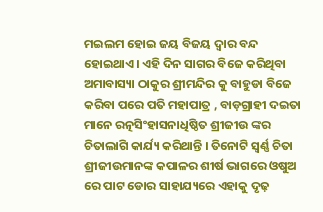ମଇଲମ ହୋଇ ଜୟ ବିଜୟ ଦ୍ୱାର ବନ୍ଦ ହୋଇଥାଏ। ଏହି ଦିନ ସାଗର ବିଜେ କରିଥିବା ଅମାବାସ୍ୟା ଠାକୁର ଶ୍ରୀମନ୍ଦିର କୁ ବାହୁଡା ବିଜେ କରିବା ପରେ ପତି ମହାପାତ୍ର , ବାଡ଼ଗ୍ରାହୀ ଦଇତା ମାନେ ରତ୍ନସିଂହାସନାଧିଷ୍ଠିତ ଶ୍ରୀଜୀଉ ଙ୍କର ଚିତାଲାଗି କାର୍ଯ୍ୟ କରିଥାନ୍ତି । ତିନୋଟି ସ୍ବର୍ଣ୍ଣ ଚିତା ଶ୍ରୀଜୀଉମାନଙ୍କ କପାଳର ଶୀର୍ଷ ଭାଗରେ ଓଷୁଅ ରେ ପାଟ ଡୋର ସାହାଯ୍ୟରେ ଏହାକୁ ଦୃଢ଼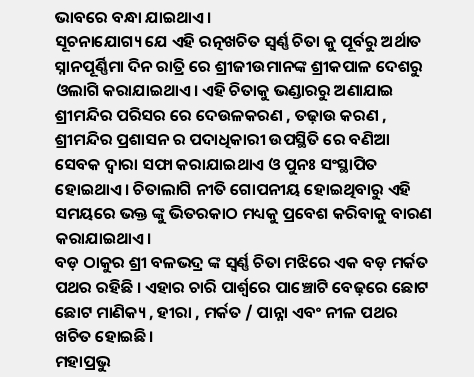ଭାବରେ ବନ୍ଧା ଯାଇଥାଏ।
ସୂଚନାଯୋଗ୍ୟ ଯେ ଏହି ରତ୍ନଖଚିତ ସ୍ବର୍ଣ୍ଣ ଚିତା କୁ ପୂର୍ବରୁ ଅର୍ଥାତ ସ୍ନାନପୂର୍ଣ୍ଣିମା ଦିନ ରାତ୍ରି ରେ ଶ୍ରୀଜୀଉମାନଙ୍କ ଶ୍ରୀକପାଳ ଦେଶରୁ ଓଲାଗି କରାଯାଇଥାଏ। ଏହି ଚିତାକୁ ଭଣ୍ଡାରରୁ ଅଣାଯାଇ ଶ୍ରୀମନ୍ଦିର ପରିସର ରେ ଦେଉଳକରଣ , ତଢ଼ାଉ କରଣ , ଶ୍ରୀମନ୍ଦିର ପ୍ରଶାସନ ର ପଦାଧିକାରୀ ଉପସ୍ଥିତି ରେ ବଣିଆ ସେବକ ଦ୍ୱାରା ସଫା କରାଯାଇଥାଏ ଓ ପୁନଃ ସଂସ୍ଥାପିତ ହୋଇଥାଏ। ଚିତାଲାଗି ନୀତି ଗୋପନୀୟ ହୋଇଥିବାରୁ ଏହି ସମୟରେ ଭକ୍ତ ଙ୍କୁ ଭିତରକାଠ ମଧ୍ୟକୁ ପ୍ରବେଶ କରିବାକୁ ବାରଣ କରାଯାଇଥାଏ।
ବଡ଼ ଠାକୁର ଶ୍ରୀ ବଳଭଦ୍ର ଙ୍କ ସ୍ୱର୍ଣ୍ଣ ଚିତା ମଝିରେ ଏକ ବଡ଼ ମର୍କତ ପଥର ରହିଛି । ଏହାର ଚାରି ପାର୍ଶ୍ୱରେ ପାଞ୍ଚୋଟି ବେଢ଼ରେ ଛୋଟ ଛୋଟ ମାଣିକ୍ୟ , ହୀରା , ମର୍କତ / ପାନ୍ନା ଏବଂ ନୀଳ ପଥର ଖଚିତ ହୋଇଛି।
ମହାପ୍ରଭୁ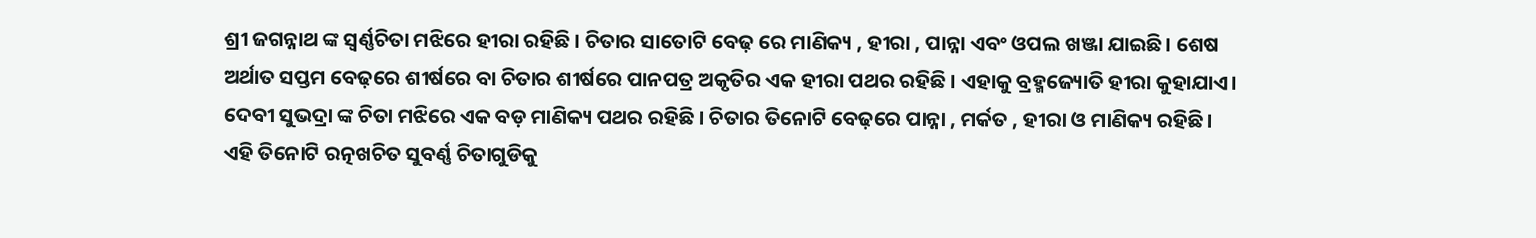ଶ୍ରୀ ଜଗନ୍ନାଥ ଙ୍କ ସ୍ଵର୍ଣ୍ଣଚିତା ମଝିରେ ହୀରା ରହିଛି । ଚିତାର ସାତୋଟି ବେଢ଼ ରେ ମାଣିକ୍ୟ , ହୀରା , ପାନ୍ନା ଏବଂ ଓପଲ ଖଞ୍ଜା ଯାଇଛି। ଶେଷ ଅର୍ଥାତ ସପ୍ତମ ବେଢ଼ରେ ଶୀର୍ଷରେ ବା ଚିତାର ଶୀର୍ଷରେ ପାନପତ୍ର ଅକୃତିର ଏକ ହୀରା ପଥର ରହିଛି । ଏହାକୁ ବ୍ରହ୍ମଜ୍ୟୋତି ହୀରା କୁହାଯାଏ।
ଦେବୀ ସୁଭଦ୍ରା ଙ୍କ ଚିତା ମଝିରେ ଏକ ବଡ଼ ମାଣିକ୍ୟ ପଥର ରହିଛି । ଚିତାର ତିନୋଟି ବେଢ଼ରେ ପାନ୍ନା , ମର୍କତ , ହୀରା ଓ ମାଣିକ୍ୟ ରହିଛି।
ଏହି ତିନୋଟି ରତ୍ନଖଚିତ ସୁବର୍ଣ୍ଣ ଚିତାଗୁଡିକୁ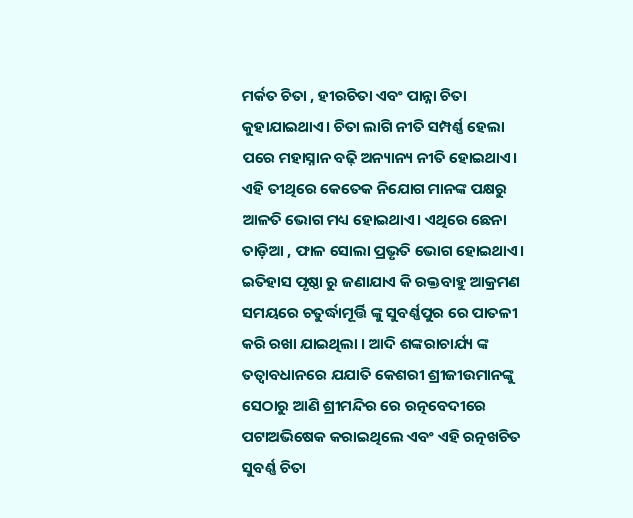ମର୍କତ ଚିତା , ହୀରଚିତା ଏବଂ ପାନ୍ନା ଚିତା କୁହାଯାଇଥାଏ। ଚିତା ଲାଗି ନୀତି ସମ୍ପର୍ଣ୍ଣ ହେଲା ପରେ ମହାସ୍ନାନ ବଢ଼ି ଅନ୍ୟାନ୍ୟ ନୀତି ହୋଇଥାଏ। ଏହି ତୀଥିରେ କେତେକ ନିଯୋଗ ମାନଙ୍କ ପକ୍ଷରୁ ଆଳତି ଭୋଗ ମଧ୍ୟ ହୋଇଥାଏ। ଏଥିରେ ଛେନା ତାଡ଼ିଆ , ଫାଳ ସୋଲା ପ୍ରଭୃତି ଭୋଗ ହୋଇଥାଏ।
ଇତିହାସ ପୃଷ୍ଠା ରୁ ଜଣାଯାଏ କି ରକ୍ତବାହୁ ଆକ୍ରମଣ ସମୟରେ ଚତୁର୍ଦ୍ଧାମୂର୍ତ୍ତି ଙ୍କୁ ସୁବର୍ଣ୍ଣପୁର ରେ ପାତଳୀ କରି ରଖା ଯାଇଥିଲା । ଆଦି ଶଙ୍କରାଚାର୍ଯ୍ୟ ଙ୍କ ତତ୍ୱାବଧାନରେ ଯଯାତି କେଶରୀ ଶ୍ରୀଜୀଉମାନଙ୍କୁ ସେଠାରୁ ଆଣି ଶ୍ରୀମନ୍ଦିର ରେ ରତ୍ନବେଦୀରେ ପଟାଅଭିଷେକ କରାଇଥିଲେ ଏବଂ ଏହି ରତ୍ନଖଚିତ ସୁବର୍ଣ୍ଣ ଚିତା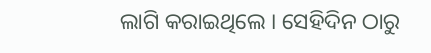ଲାଗି କରାଇଥିଲେ । ସେହିଦିନ ଠାରୁ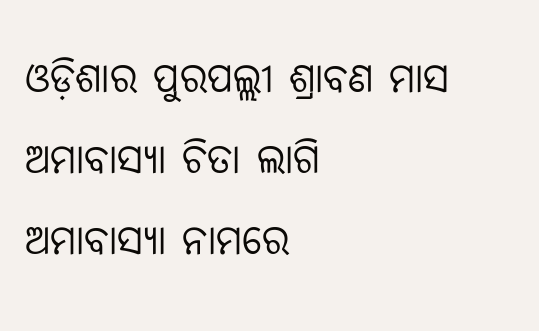ଓଡ଼ିଶାର ପୁରପଲ୍ଲୀ ଶ୍ରାବଣ ମାସ ଅମାବାସ୍ୟା ଚିତା ଲାଗି ଅମାବାସ୍ୟା ନାମରେ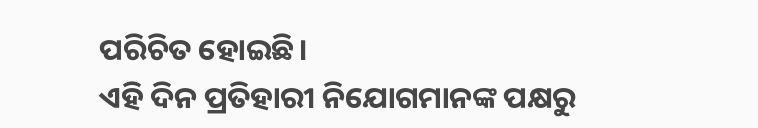ପରିଚିତ ହୋଇଛି।
ଏହି ଦିନ ପ୍ରତିହାରୀ ନିଯୋଗମାନଙ୍କ ପକ୍ଷରୁ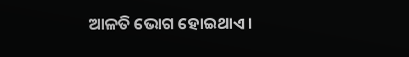ଆଳତି ଭୋଗ ହୋଇଥାଏ।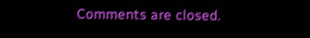Comments are closed.